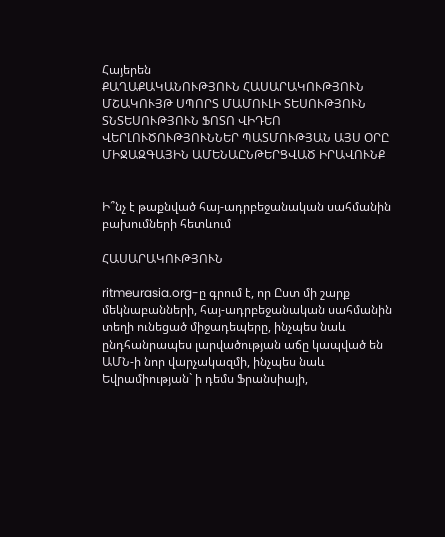Հայերեն
ՔԱՂԱՔԱԿԱՆՈՒԹՅՈՒՆ ՀԱՍԱՐԱԿՈՒԹՅՈՒՆ ՄՇԱԿՈՒՅԹ ՍՊՈՐՏ ՄԱՄՈՒԼԻ ՏԵՍՈՒԹՅՈՒՆ ՏՆՏԵՍՈՒԹՅՈՒՆ ՖՈՏՈ ՎԻԴԵՈ ՎԵՐԼՈՒԾՈՒԹՅՈՒՆՆԵՐ ՊԱՏՄՈՒԹՅԱՆ ԱՅՍ ՕՐԸ ՄԻՋԱԶԳԱՅԻՆ ԱՄԵՆԱԸՆԹԵՐՑՎԱԾ ԻՐԱՎՈՒՆՔ


Ի՞նչ է թաքնված հայ-ադրբեջանական սահմանին բախումների հետևում

ՀԱՍԱՐԱԿՈՒԹՅՈՒՆ

ritmeurasia.org-ը գրում է, որ Ըստ մի շարք մեկնաբանների, հայ-ադրբեջանական սահմանին տեղի ունեցած միջադեպերը, ինչպես նաև ընդհանրապես լարվածության աճը կապված են ԱՄՆ-ի նոր վարչակազմի, ինչպես նաև Եվրամիության` ի դեմս Ֆրանսիայի,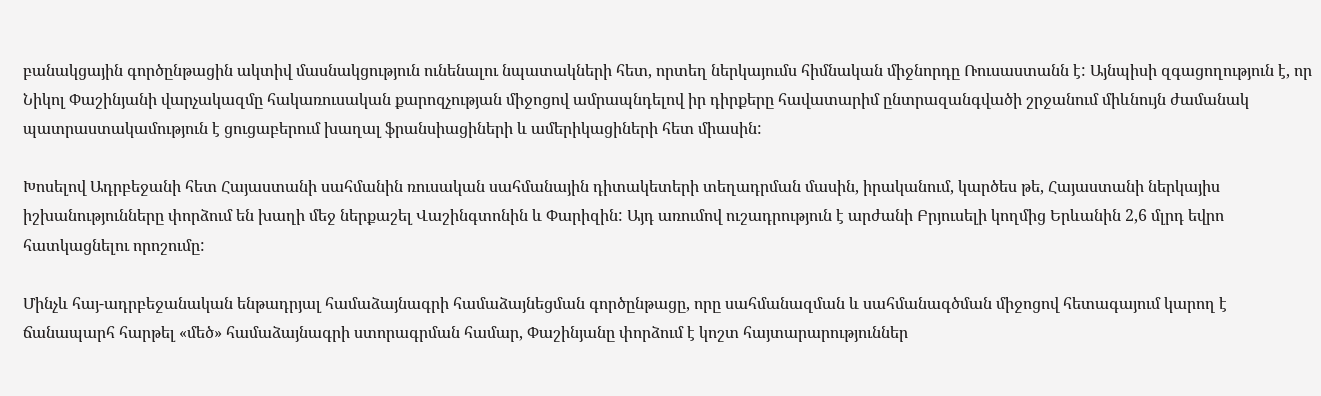բանակցային գործընթացին ակտիվ մասնակցություն ունենալու նպատակների հետ, որտեղ ներկայումս հիմնական միջնորդը Ռուսաստանն է: Այնպիսի զգացողություն է, որ Նիկոլ Փաշինյանի վարչակազմը հակառուսական քարոզչության միջոցով ամրապնդելով իր դիրքերը հավատարիմ ընտրազանգվածի շրջանում միևնույն ժամանակ պատրաստակամություն է ցուցաբերում խաղալ ֆրանսիացիների և ամերիկացիների հետ միասին:

Խոսելով Ադրբեջանի հետ Հայաստանի սահմանին ռուսական սահմանային դիտակետերի տեղադրման մասին, իրականում, կարծես թե, Հայաստանի ներկայիս իշխանությունները փորձում են խաղի մեջ ներքաշել Վաշինգտոնին և Փարիզին: Այդ առումով ուշադրություն է արժանի Բրյուսելի կողմից Երևանին 2,6 մլրդ եվրո հատկացնելու որոշումը:

Մինչև հայ-ադրբեջանական ենթադրյալ համաձայնագրի համաձայնեցման գործընթացը, որը սահմանազման և սահմանագծման միջոցով հետագայում կարող է ճանապարհ հարթել «մեծ» համաձայնագրի ստորագրման համար, Փաշինյանը փորձում է կոշտ հայտարարություններ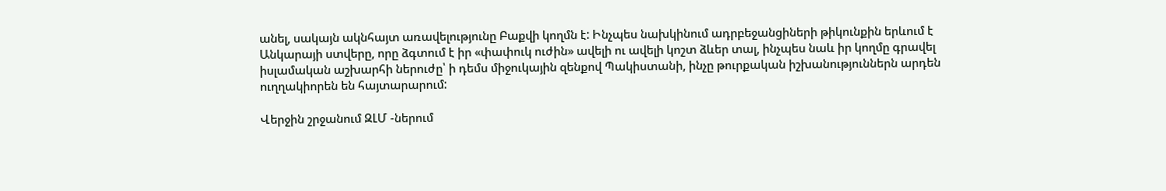անել, սակայն ակնհայտ առավելությունը Բաքվի կողմն է: Ինչպես նախկինում ադրբեջանցիների թիկունքին երևում է Անկարայի ստվերը, որը ձգտում է իր «փափուկ ուժին» ավելի ու ավելի կոշտ ձևեր տալ, ինչպես նաև իր կողմը գրավել իսլամական աշխարհի ներուժը՝ ի դեմս միջուկային զենքով Պակիստանի, ինչը թուրքական իշխանություններն արդեն ուղղակիորեն են հայտարարում:

Վերջին շրջանում ԶԼՄ -ներում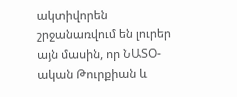ակտիվորեն շրջանառվում են լուրեր այն մասին, որ ՆԱՏՕ-ական Թուրքիան և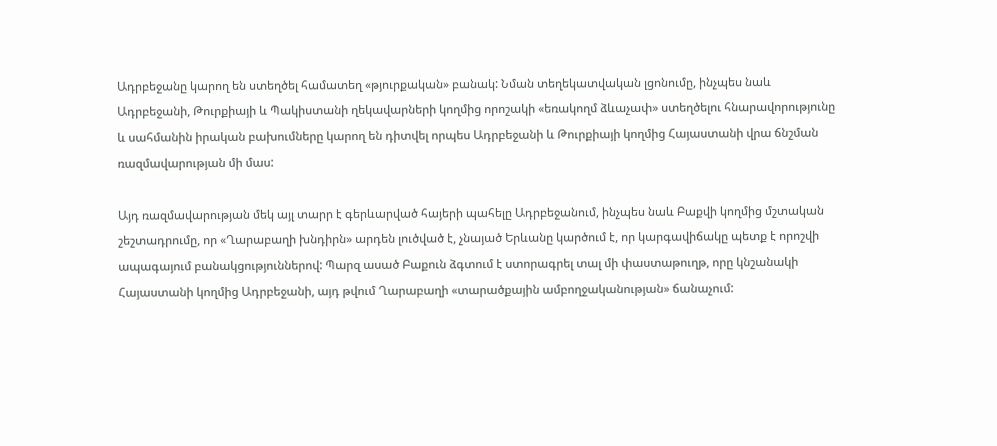Ադրբեջանը կարող են ստեղծել համատեղ «թյուրքական» բանակ: Նման տեղեկատվական լցոնումը, ինչպես նաև Ադրբեջանի, Թուրքիայի և Պակիստանի ղեկավարների կողմից որոշակի «եռակողմ ձևաչափ» ստեղծելու հնարավորությունը և սահմանին իրական բախումները կարող են դիտվել որպես Ադրբեջանի և Թուրքիայի կողմից Հայաստանի վրա ճնշման ռազմավարության մի մաս:

Այդ ռազմավարության մեկ այլ տարր է գերևարված հայերի պահելը Ադրբեջանում, ինչպես նաև Բաքվի կողմից մշտական շեշտադրումը, որ «Ղարաբաղի խնդիրն» արդեն լուծված է, չնայած Երևանը կարծում է, որ կարգավիճակը պետք է որոշվի ապագայում բանակցություններով: Պարզ ասած Բաքուն ձգտում է ստորագրել տալ մի փաստաթուղթ, որը կնշանակի Հայաստանի կողմից Ադրբեջանի, այդ թվում Ղարաբաղի «տարածքային ամբողջականության» ճանաչում: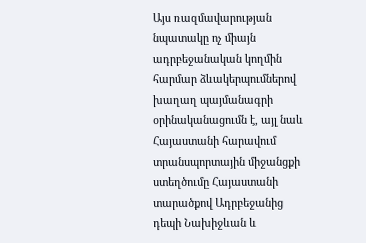Այս ռազմավարության նպատակը ոչ միայն ադրբեջանական կողմին հարմար ձևակերպումներով խաղաղ պայմանագրի օրինականացումն է, այլ նաև Հայաստանի հարավում տրանսպորտային միջանցքի ստեղծումը Հայաստանի տարածքով Ադրբեջանից դեպի Նախիջևան և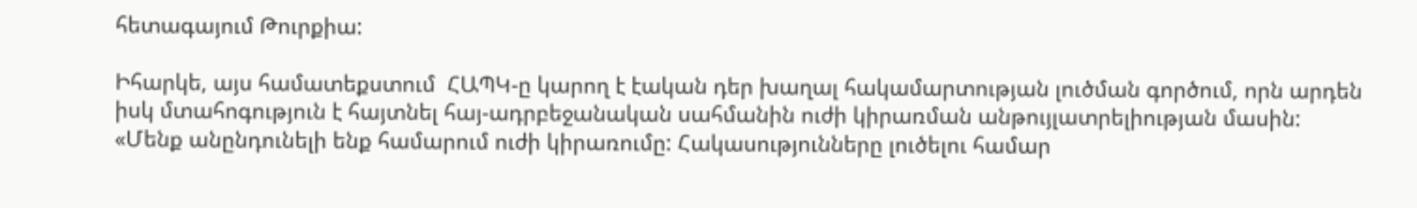հետագայում Թուրքիա:

Իհարկե, այս համատեքստում  ՀԱՊԿ-ը կարող է էական դեր խաղալ հակամարտության լուծման գործում, որն արդեն իսկ մտահոգություն է հայտնել հայ-ադրբեջանական սահմանին ուժի կիրառման անթույլատրելիության մասին: «Մենք անընդունելի ենք համարում ուժի կիրառումը: Հակասությունները լուծելու համար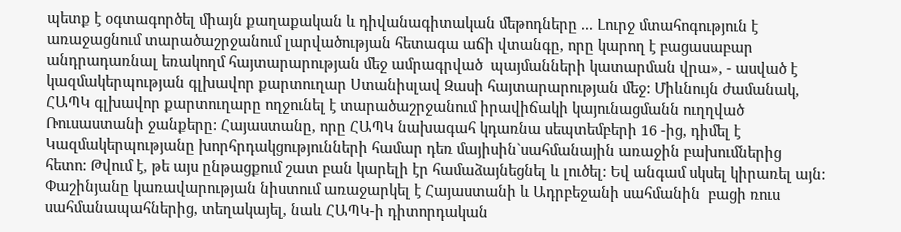պետք է օգտագործել միայն քաղաքական և դիվանագիտական մեթոդները ... Լուրջ մտահոգություն է առաջացնում տարածաշրջանում լարվածության հետագա աճի վտանգը, որը կարող է բացասաբար անդրադառնալ եռակողմ հայտարարության մեջ ամրագրված  պայմանների կատարման վրա», - ասված է կազմակերպության գլխավոր քարտուղար Ստանիսլավ Զասի հայտարարության մեջ: Միևնույն ժամանակ, ՀԱՊԿ գլխավոր քարտուղարը ողջունել է տարածաշրջանում իրավիճակի կայունացմանն ուղղված Ռուսաստանի ջանքերը: Հայաստանը, որը ՀԱՊԿ նախագահ կդառնա սեպտեմբերի 16 -ից, դիմել է Կազմակերպությանը խորհրդակցությունների համար դեռ մայիսին`սահմանային առաջին բախումներից հետո: Թվում է, թե այս ընթացքում շատ բան կարելի էր համաձայնեցնել և լուծել: Եվ անգամ սկսել կիրառել այն: Փաշինյանը կառավարության նիստում առաջարկել է Հայաստանի և Ադրբեջանի սահմանին  բացի ռուս սահմանապահներից, տեղակայել, նաև ՀԱՊԿ-ի դիտորդական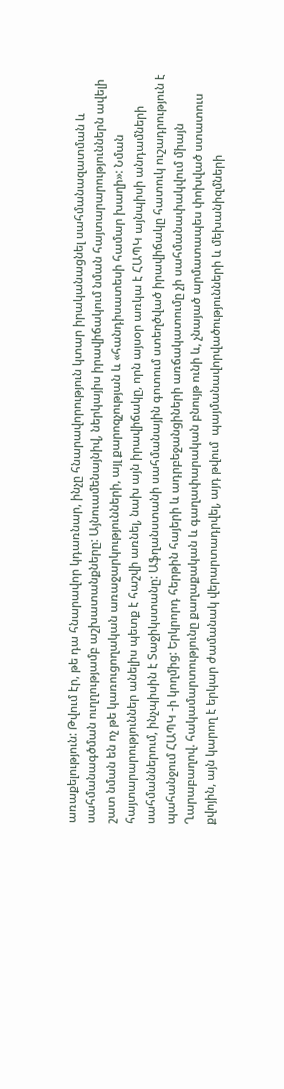առաքելություն: Թվում էր, թե դա հնարավոր կդառնար, ինչը հնարավորություն կտար իրականացնել սահմանազատման և սահմանագծման ուղղությամբ աշխատանքները: Այնուամենայնիվ, ներկայիս իրավիճակում նման հայտարարություններն ավելի շատ նման են ոչ թե կառուցողական առաջարկությունների, այլ քարոզչության և «հանդիսատեսի համար խաղի»: Նման հայտարարություններ անելիս պետք է հաշվի առնել, նախ այն իրավիճակը, որն այսօր առկա է ՀԱՊԿ այնպիսի անդամների սահմաններում, ինչպիսին է Տաջիկստանը: Աֆղանստանի սահմանային գոտում ստեղծված իրավիճակը հատուկ ուշադրություն է պահանջում ՀԱՊԿ -ի կողմից: Երկրորդ հերթին հայերի և ադրբեջանցիների առճակատումը չի սահմանափակվում միայն Ղարաբաղով. հակամարտությունը քաղաքական և գաղափարական բնույթ ունի և, չնայած արմատապես փոխված ստատուս քվոյին, այն կարող է երկար ժամանակ վերարտադրվել, այդ թվում  պայմանավորվածությունների և մեխանիզմների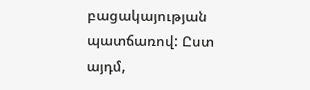բացակայության պատճառով: Ըստ այդմ,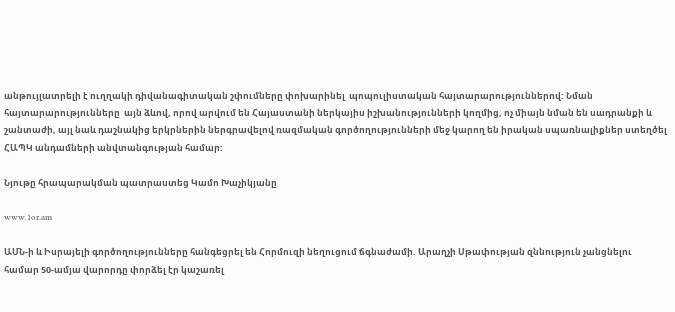անթույլատրելի է ուղղակի դիվանագիտական շփումները փոխարինել  պոպուլիստական հայտարարություններով: Նման հայտարարությունները  այն ձևով, որով արվում են Հայաստանի ներկայիս իշխանությունների կողմից, ոչ միայն նման են սադրանքի և շանտաժի, այլ նաև դաշնակից երկրներին ներգրավելով ռազմական գործողությունների մեջ կարող են իրական սպառնալիքներ ստեղծել ՀԱՊԿ անդամների անվտանգության համար:

Նյութը հրապարակման պատրաստեց Կամո Խաչիկյանը

www.1or.am

ԱՄՆ-ի և Իսրայելի գործողությունները հանգեցրել են Հորմուզի նեղուցում ճգնաժամի. Արաղչի Սթափության զննություն չանցնելու համար 50-ամյա վարորդը փորձել էր կաշառել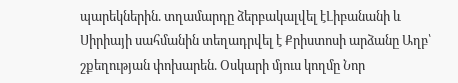պարեկներին. տղամարդը ձերբակալվել էԼիբանանի և Սիրիայի սահմանին տեղադրվել է Քրիստոսի արձանը Աղբ՝ շքեղության փոխարեն. Օսկարի մյուս կողմը Նոր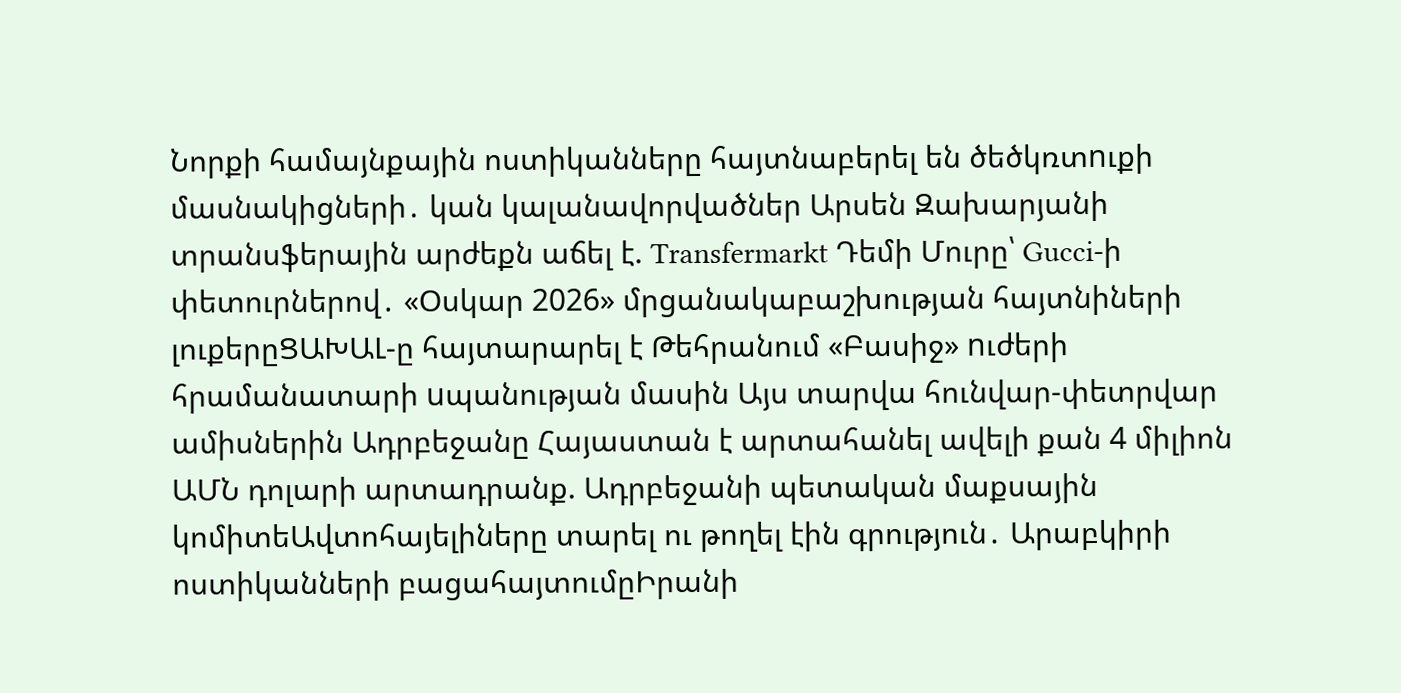Նորքի համայնքային ոստիկանները հայտնաբերել են ծեծկռտnւքի մասնակիցների․ կան կալանավորվածներ Արսեն Զախարյանի տրանսֆերային արժեքն աճել է. Transfermarkt Դեմի Մուրը՝ Gucci-ի փետուրներով․ «Օսկար 2026» մրցանակաբաշխության հայտնիների լուքերըՑԱԽԱԼ-ը հայտարարել է Թեհրանում «Բասիջ» nւժերի հրամանատարի uպանության մասին Այս տարվա հունվար-փետրվար ամիսներին Ադրբեջանը Հայաստան է արտահանել ավելի քան 4 միլիոն ԱՄՆ դոլարի արտադրանք. Ադրբեջանի պետական մաքսային կոմիտեԱվտոհայելիները տարել ու թողել էին գրություն․ Արաբկիրի ոստիկանների բացահայտումըԻրանի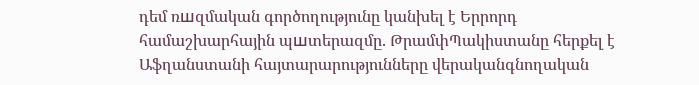դեմ ռшզմական գործողությունը կանխել է Երրորդ համաշխարհային պшտերազմը. ԹրամփՊակիստանը հերքել է Աֆղանստանի հայտարարությունները վերականգնողական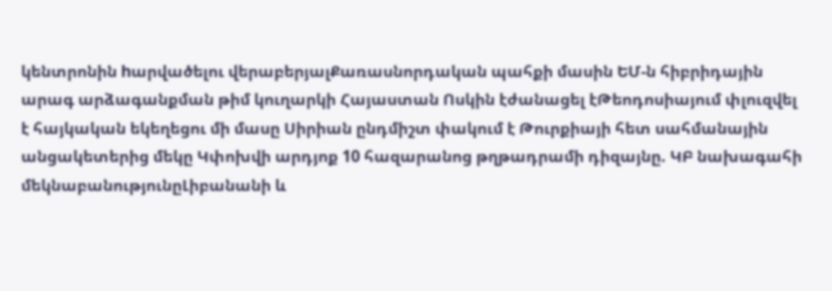կենտրոնին hարվածելու վերաբերյալՔառասնորդական պահքի մասին ԵՄ-ն հիբրիդային արագ արձագանքման թիմ կուղարկի Հայաստան Ոսկին էժանացել էԹեոդոսիայում փլուզվել է հայկական եկեղեցու մի մասը Սիրիան ընդմիշտ փակում է Թուրքիայի հետ սահմանային անցակետերից մեկը Կփոխվի արդյոք 10 հազարանոց թղթադրամի դիզայնը. ԿԲ նախագահի մեկնաբանությունըԼիբանանի և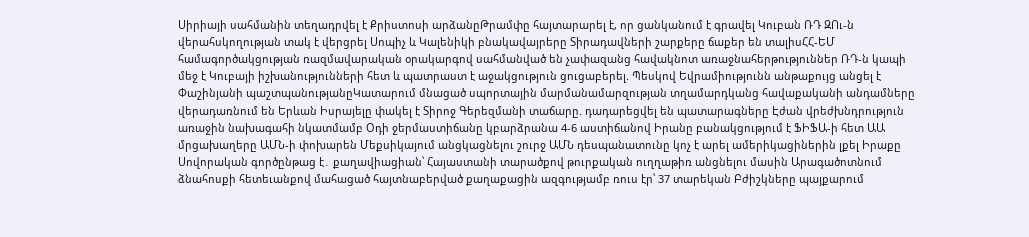Սիրիայի սահմանին տեղադրվել է Քրիստոսի արձանըԹրամփը հայտարարել է, որ ցանկանում է գրավել Կուբան ՌԴ ԶՈւ-ն վերահսկողության տակ է վերցրել Սոպիչ և Կալենիկի բնակավայրերը Տիրադավների շարքերը ճաքեր են տալիսՀՀ-ԵՄ համագործակցության ռազմավարական օրակարգով սահմանված են չափազանց հավակնոտ առաջնահերթություններ ՌԴ-ն կապի մեջ է Կուբայի իշխանությունների հետ և պատրաստ է աջակցություն ցուցաբերել. Պեսկով Եվրամիությունն անթաքույց անցել է Փաշինյանի պաշտպանությանըԿատարում մնացած սպորտային մարմանամարզության տղամարդկանց հավաքականի անդամները վերադառնում են Երևան Իսրայելը փակել է Տիրոջ Գերեզմանի տաճարը. դադարեցվել են պատարագները Էժան վրեժխնդրություն առաջին նախագահի նկատմամբ Օդի ջերմաստիճանը կբարձրանա 4-6 աստիճանով Իրանը բանակցությում է ՖԻՖԱ-ի հետ ԱԱ մրցախաղերը ԱՄՆ-ի փոխարեն Մեքսիկայում անցկացնելու շուրջ ԱՄՆ դեսպանատունը կոչ է արել ամերիկացիներին լքել Իրաքը Սովորական գործընթաց է․ քաղավիացիան՝ Հայաստանի տարածքով թուրքական ուղղաթիռ անցնելու մասին Արագածոտնում ձնահոսքի հետեւանքով մահացած հայտնաբերված քաղաքացին ազգությամբ ռուս էր՝ 37 տարեկան Բժիշկները պայքարում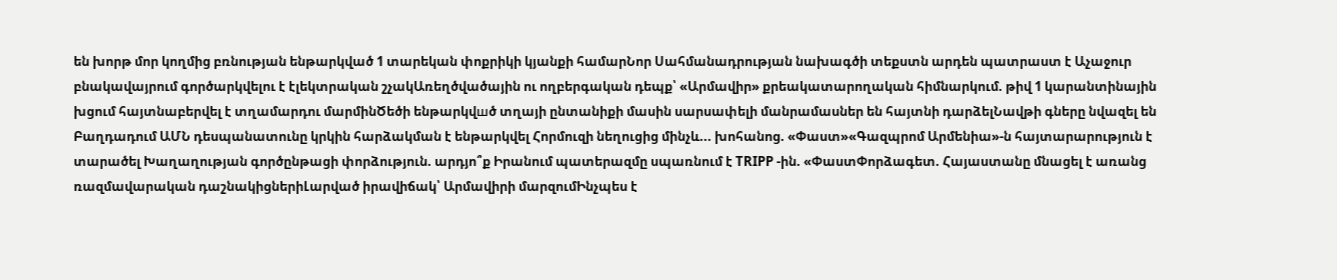են խորթ մոր կողմից բռնության ենթարկված 1 տարեկան փոքրիկի կյանքի համարՆոր Սահմանադրության նախագծի տեքստն արդեն պատրաստ է Աչաջուր բնակավայրում գործարկվելու է էլեկտրական շչակԱռեղծվածային ու ողբերգական դեպք՝ «Արմավիր» քրեակատարողական հիմնարկում. թիվ 1 կարանտինային խցում հայտնաբերվել է տղամարդու մարմինԾեծի ենթարկվшծ տղայի ընտանիքի մասին սարսափելի մանրամասներ են հայտնի դարձելՆավթի գները նվազել են Բաղդադում ԱՄՆ դեսպանատունը կրկին հարձակման է ենթարկվել Հորմուզի նեղուցից մինչև... խոհանոց. «Փաստ»«Գազպրոմ Արմենիա»-ն հայտարարություն է տարածել Խաղաղության գործընթացի փորձություն. արդյո՞ք Իրանում պատերազմը սպառնում է TRIPP -ին. «ՓաստՓորձագետ. Հայաստանը մնացել է առանց ռազմավարական դաշնակիցներիԼարված իրավիճակ՝ Արմավիրի մարզումԻնչպես է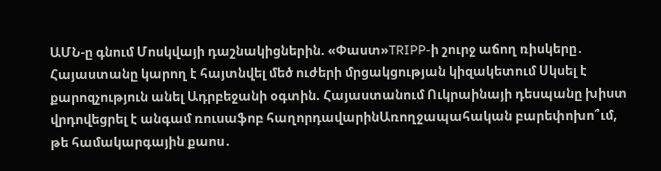ԱՄՆ-ը գնում Մոսկվայի դաշնակիցներին. «Փաստ»TRIPP-ի շուրջ աճող ռիսկերը․ Հայաստանը կարող է հայտնվել մեծ ուժերի մրցակցության կիզակետում Սկսել է քարոզչություն անել Ադրբեջանի օգտին. Հայաստանում Ուկրաինայի դեսպանը խիստ վրդովեցրել է անգամ ռուսաֆոբ հաղորդավարինԱռողջապահական բարեփոխո՞ւմ, թե համակարգային քաոս․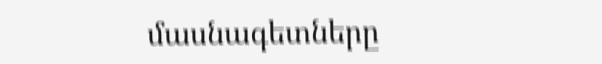մասնագետները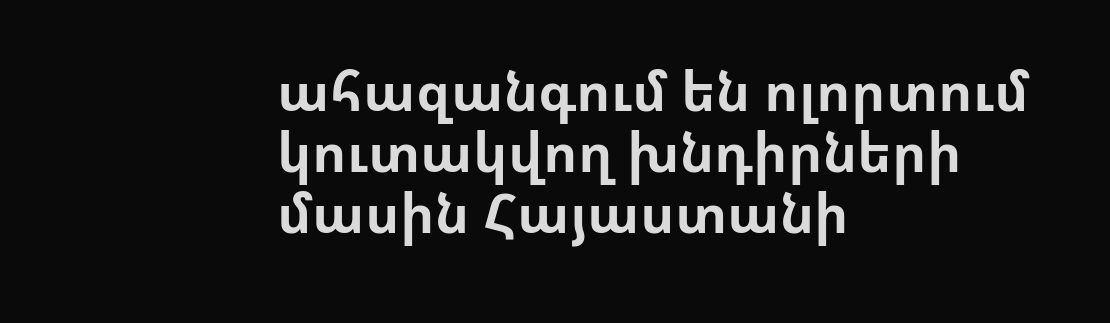ահազանգում են ոլորտում կուտակվող խնդիրների մասին Հայաստանի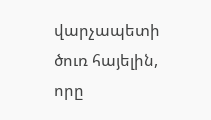վարչապետի ծուռ հայելին, որը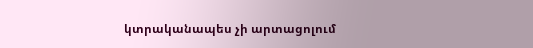կտրականապես չի արտացոլում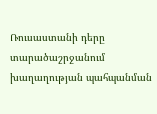Ռուսաստանի դերը տարածաշրջանում խաղաղության պահպանման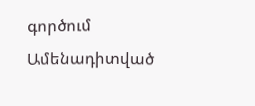գործում
Ամենադիտված